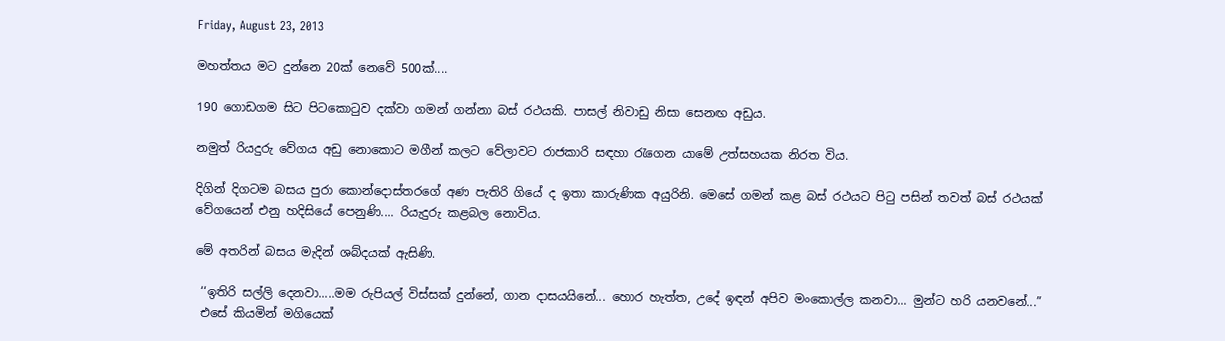Friday, August 23, 2013

මහත්තය මට දුන්නෙ 20ක් නෙවේ 500ක්....

190 ගොඩගම සිට පිටකොටුව දක්වා ගමන් ගන්නා බස් රථයකි. පාසල් නිවාඩු නිසා සෙනඟ අඩුය.

නමුත් රියදුරු වේගය අඩු නොකොට මගීන් කලට වේලාවට රාජකාරි සඳහා රැගෙන යාමේ උත්සහයක නිරත විය.

දිගින් දිගටම බසය පුරා කොන්දොස්තරගේ අණ පැතිරි ගියේ ද ඉතා කාරුණික අයුරිනි. මෙසේ ගමන් කළ බස් රථයට පිටු පසින් තවත් බස් රථයක් වේගයෙන් එනු හදිසියේ පෙනුණි.... රියැදුරු කළබල නොවිය.

මේ අතරින් බසය මැදින් ශබ්දයක් ඇසිණි.

 ‘‘ඉතිරි සල්ලි දෙනවා.....මම රුපියල් විස්සක් දුන්නේ, ගාන දාසයයිනේ... හොර හැත්ත, උදේ ඉඳන් අපිව මංකොල්ල කනවා... මුන්ට හරි යනවනේ...”
 එසේ කියමින් මගියෙක්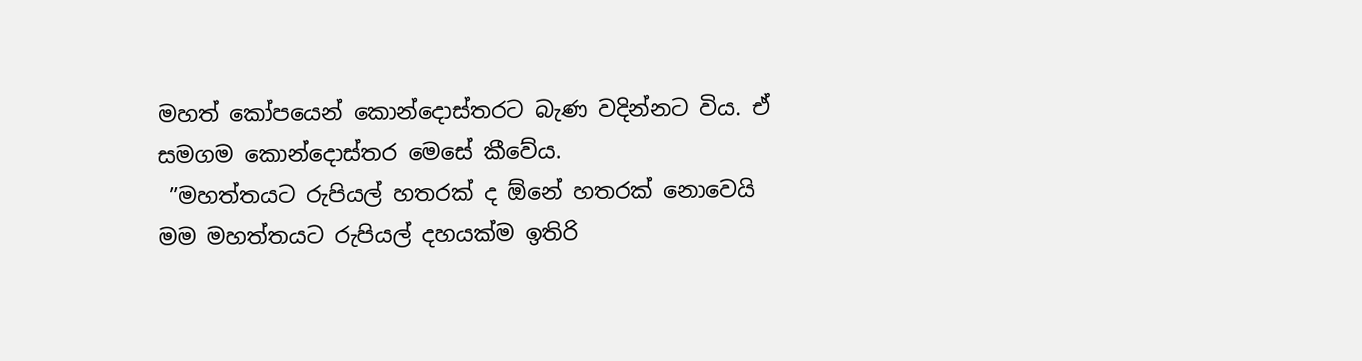මහත් කෝපයෙන් කොන්දොස්තරට බැණ වදින්නට විය. ඒ සමගම කොන්දොස්තර මෙසේ කීවේය.
 ”මහත්තයට රුපියල් හතරක් ද ඕනේ හතරක් නොවෙයි මම මහත්තයට රුපියල් දහයක්ම ඉතිරි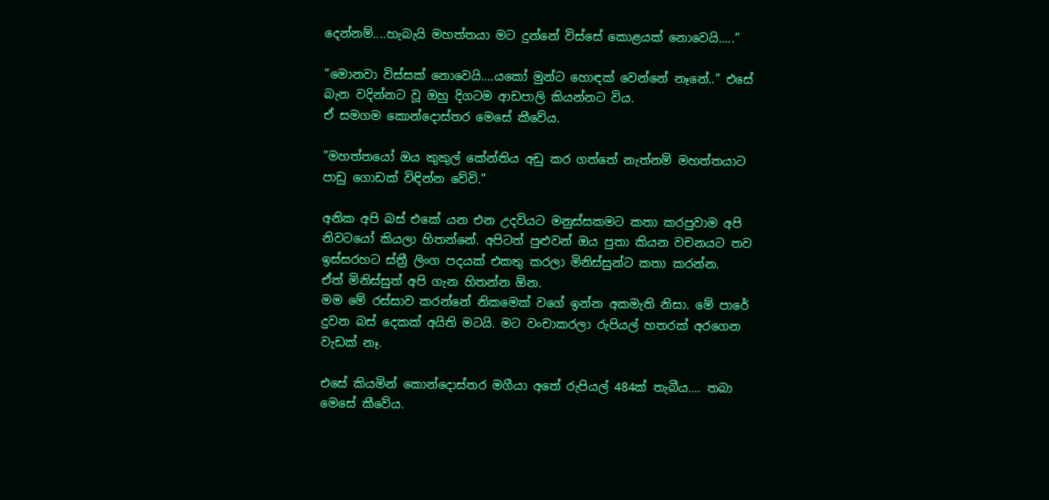දෙන්නම්....හැබැයි මහත්තයා මට දුන්නේ විස්සේ කොළයක් නොවෙයි.....”

”මොනවා විස්සක් නොවෙයි....යකෝ මුන්ට හොඳක් වෙන්නේ නෑනේ..” එසේ බැන වදින්නට වූ ඔහු දිගටම ආඩපාලි කියන්නට විය.
ඒ සමගම කොන්දොස්තර මෙසේ කීවේය.

”මහත්තයෝ ඔය කුකුල් කේන්තිය අඩු කර ගත්තේ නැත්නම් මහත්තයාට පාඩු ගොඩක් විඳින්න වේවි.”

අනික අපි බස් එකේ යන එන උදවියට මනුස්සකමට කතා කරපුවාම අපි නිවටයෝ කියලා හිතන්නේ. අපිටත් පුළුවන් ඔය පුතා කියන වචනයට තව ඉස්සරහට ස්ත්‍රී ලිංග පදයක් එකතු කරලා මිනිස්සුන්ට කතා කරන්න.
ඒත් මිනිස්සුත් අපි ගැන හිතන්න ඕන.
මම මේ රස්සාව කරන්නේ නිකමෙක් වගේ ඉන්න අකමැති නිසා. මේ පාරේ දුවන බස් දෙකක් අයිති මටයි. මට වංචාකරලා රුපියල් හතරක් අරගෙන වැඩක් නෑ.

එසේ කියමින් කොන්දොස්තර මගීයා අතේ රුපියල් 484ක් තැබීය.... තබා මෙසේ කීවේය.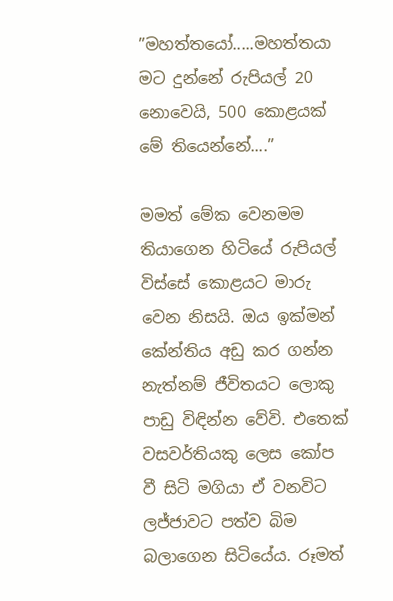”මහත්තයෝ.....මහත්තයා මට දුන්නේ රුපියල් 20 නොවෙයි, 500 කොළයක් මේ තියෙන්නේ....”

මමත් මේක වෙනමම තියාගෙන හිටියේ රුපියල් විස්සේ කොළයට මාරු වෙන නිසයි. ඔය ඉක්මන් කේන්තිය අඩු කර ගන්න නැත්නම් ජීවිතයට ලොකු පාඩු විඳින්න වේවි. එතෙක් වසවර්තියකු ලෙස කෝප වී සිටි මගියා ඒ වනවිට ලජ්ජාවට පත්ව බිම බලාගෙන සිටියේය. රූමත්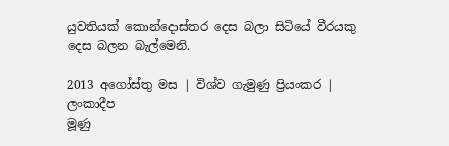යුවතියක් කොන්දොස්තර දෙස බලා සිටියේ වීරයකු දෙස බලන බැල්මෙනි.

2013 අගෝස්තු මස | විශ්ව ගැමුණු ප්‍රියංකර | ලංකාදීප
මූණු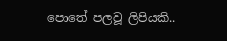පොතේ පලවූ ලිපියකි..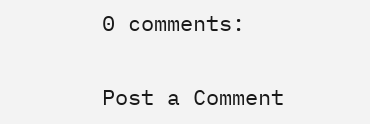0 comments:

Post a Comment